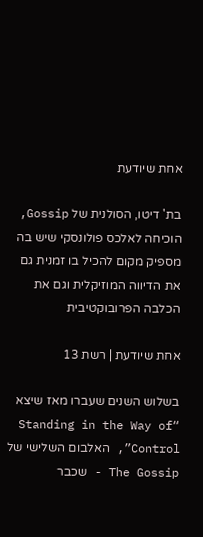אחת שיודעת

בת' דיטו, הסולנית של Gossip, הוכיחה לאלכס פולונסקי שיש בה מספיק מקום להכיל בו זמנית גם את הדיווה המוזיקלית וגם את הכלבה הפרובוקטיבית

אחת שיודעת | רשת 13

בשלוש השנים שעברו מאז שיצא “Standing in the Way of Control”, האלבום השלישי של The Gossip - שכבר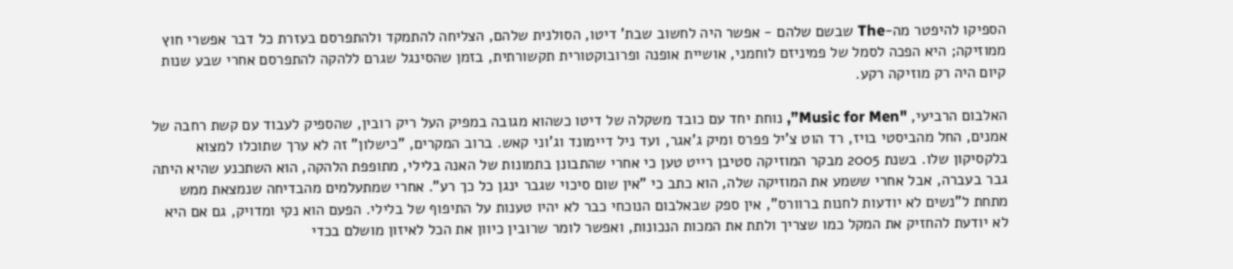הספיקו להיפטר מה-The שבשם שלהם - אפשר היה לחשוב שבת' דיטו, הסולנית שלהם, הצליחה להתמקד ולהתפרסם בעזרת כל דבר אפשרי חוץ ממוזיקה; היא הפכה לסמל של פמיניזם לוחמני, אושיית אופנה ופרובוקטורית תקשורתית, בזמן שהסינגל שגרם ללהקה להתפרסם אחרי שבע שנות קיום היה רק מוזיקה רקע.

האלבום הרביעי, "Music for Men”, נוחת יחד עם כובד משקלה של דיטו כשהוא מגובה במפיק העל ריק רובין, שהספיק לעבוד עם קשת רחבה של אמנים, החל מהביסטי בויז, רד הוט צ'יל פפרס ומיק ג'אגר, ועד ניל דיימונד וג'וני קאש. ברוב המקרים, "כישלון" זה לא ערך שתוכלו למצוא בלקסיקון שלו. בשנת 2005 מבקר המוזיקה סטיבן רייט טען כי אחרי שהתבונן בתמונות של האנה בלילי, מתופפת הלהקה, הוא השתכנע שהיא היתה גבר בעברה, אבל אחרי ששמע את המוזיקה שלה, הוא כתב כי "אין שום סיכוי שגבר ינגן כל כך רע". אחרי שמתעלמים מהבדיחה שנמצאת ממש מתחת ל"נשים לא יודעות לחנות ברוורס", אין ספק שבאלבום הנוכחי כבר לא יהיו טענות על התיפוף של בלילי. הפעם הוא נקי ומדויק, גם אם היא לא יודעת להחזיק את המקל כמו שצריך ולתת את המכות הנכונות, ואפשר לומר שרובין כיוון את הכל לאיזון מושלם בכדי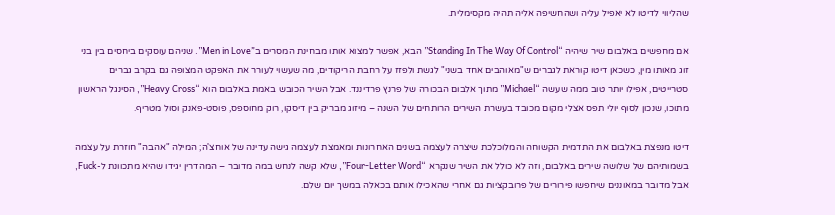שהליווי לדיטו לא יאפיל עליה ושהחשיפה אליה תהיה מקסימלית.

אם מחפשים באלבום שיר שיהיה “Standing In The Way Of Control” הבא, אפשר למצוא אותו מבחינת המסרים ב”Men in Love”. שניהם עוסקים ביחסים בין בני זוג מאותו מין, כשכאן דיטו קוראת לגברים ש"מאוהבים אחד בשני" לגשת ולפזז על רחבת הריקודים, מה שעשוי לעורר את האפקט המצופה גם בקרב גברים סטרייטים, אפילו יותר טוב ממה שעשה “Michael” מתוך אלבום הבכורה של פרנץ פרדיננד. אבל השיר הכובש באמת באלבום הוא “Heavy Cross”, הסינגל הראשון מתוכו, שנכון לסוף יולי תפס אצלי מקום מכובד בעשרת השירים הרותחים של השנה – מיזוג מבריק בין דיסקו, רוק מחוספס, פוסט-פאנק וסול מטריף.

דיטו מנפצת באלבום את התדמית הקשוחה והמלוכלכת שיצרה לעצמה בשנים האחרונות ומאמצת לעצמה גישה עדינה של אוחצ'ה; המילה "אהבה" חוזרת על עצמה בשמותיהם של שלושה שירים באלבום, וזה לא כולל את השיר שנקרא “Four-Letter Word”, שלא קשה לנחש במה מדובר – המהדרין יגידו שהיא מתכוונת ל-Fuck, אבל מדובר במאוננים שיחפשו פירורים של פרובקציות גם אחרי שהאכילו אותם בכאלה במשך יום שלם.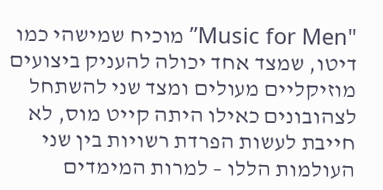"Music for Men” מוכיח שמישהי כמו דיטו, שמצד אחד יכולה להעניק ביצועים מוזיקליים מעולים ומצד שני להשתחל לצהובונים כאילו היתה קייט מוס, לא חייבת לעשות הפרדת רשויות בין שני העולמות הללו – למרות המימדים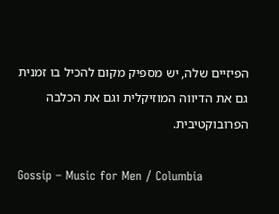הפיזיים שלה, יש מספיק מקום להכיל בו זמנית גם את הדיווה המוזיקלית וגם את הכלבה הפרובוקטיבית.

Gossip – Music for Men / Columbia